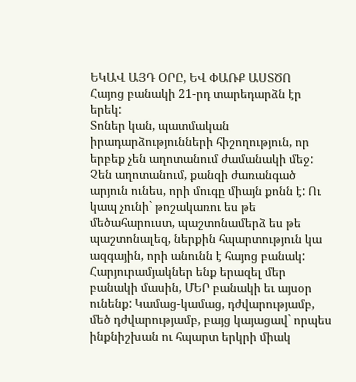ԵԿԱՎ ԱՅԴ ՕՐԸ, ԵՎ ՓԱՌՔ ԱՍՏԾՈ
Հայոց բանակի 21-րդ տարեդարձն էր երեկ:
Տոներ կան, պատմական իրադարձությունների հիշողություն, որ երբեք չեն աղոտանում ժամանակի մեջ: Չեն աղոտանում, քանզի ժառանգած արյուն ունես, որի մուգը միայն քոնն է: Ու կապ չունի` թոշակառու ես թե մեծահարուստ, պաշտոնամերձ ես թե պաշտոնալեզ, ներքին հպարտություն կա ազգային, որի անունն է հայոց բանակ:
Հարյուրամյակներ ենք երազել մեր բանակի մասին, ՄԵՐ բանակի եւ այսօր ունենք: Կամաց-կամաց, դժվարությամբ, մեծ դժվարությամբ, բայց կայացավ` որպես ինքնիշխան ու հպարտ երկրի միակ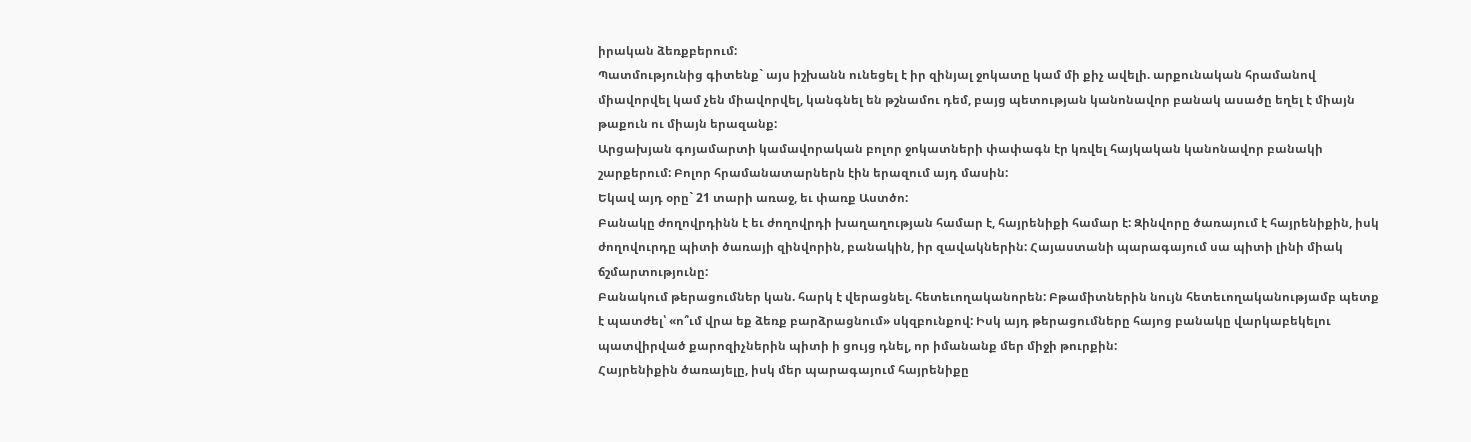իրական ձեռքբերում:
Պատմությունից գիտենք` այս իշխանն ունեցել է իր զինյալ ջոկատը կամ մի քիչ ավելի. արքունական հրամանով միավորվել կամ չեն միավորվել, կանգնել են թշնամու դեմ, բայց պետության կանոնավոր բանակ ասածը եղել է միայն թաքուն ու միայն երազանք:
Արցախյան գոյամարտի կամավորական բոլոր ջոկատների փափագն էր կռվել հայկական կանոնավոր բանակի շարքերում: Բոլոր հրամանատարներն էին երազում այդ մասին:
Եկավ այդ օրը` 21 տարի առաջ, եւ փառք Աստծո:
Բանակը ժողովրդինն է եւ ժողովրդի խաղաղության համար է, հայրենիքի համար է: Զինվորը ծառայում է հայրենիքին, իսկ ժողովուրդը պիտի ծառայի զինվորին, բանակին, իր զավակներին: Հայաստանի պարագայում սա պիտի լինի միակ ճշմարտությունը:
Բանակում թերացումներ կան. հարկ է վերացնել. հետեւողականորեն: Բթամիտներին նույն հետեւողականությամբ պետք է պատժել՝ «ո՞ւմ վրա եք ձեռք բարձրացնում» սկզբունքով: Իսկ այդ թերացումները հայոց բանակը վարկաբեկելու պատվիրված քարոզիչներին պիտի ի ցույց դնել, որ իմանանք մեր միջի թուրքին:
Հայրենիքին ծառայելը, իսկ մեր պարագայում հայրենիքը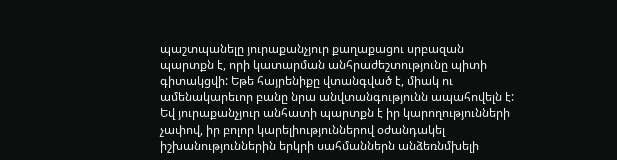պաշտպանելը յուրաքանչյուր քաղաքացու սրբազան պարտքն է, որի կատարման անհրաժեշտությունը պիտի գիտակցվի: Եթե հայրենիքը վտանգված է, միակ ու ամենակարեւոր բանը նրա անվտանգությունն ապահովելն է:
Եվ յուրաքանչյուր անհատի պարտքն է իր կարողությունների չափով, իր բոլոր կարելիություններով օժանդակել իշխանություններին երկրի սահմաններն անձեռնմխելի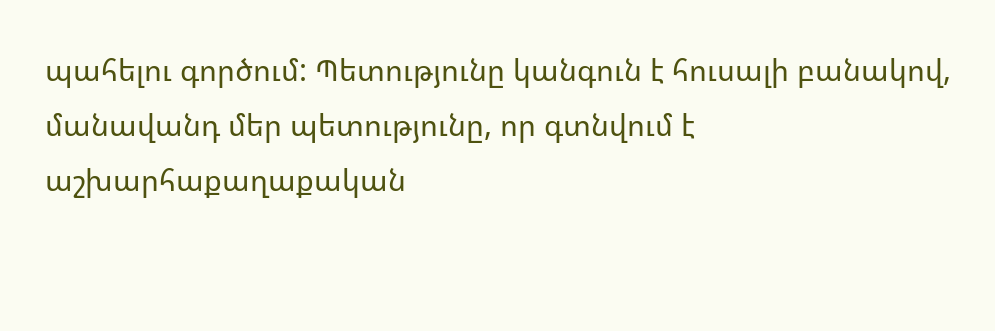պահելու գործում: Պետությունը կանգուն է հուսալի բանակով, մանավանդ մեր պետությունը, որ գտնվում է աշխարհաքաղաքական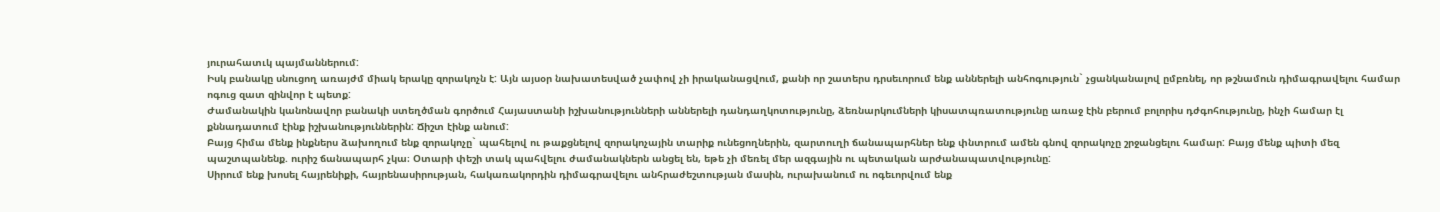յուրահատւկ պայմաններում:
Իսկ բանակը սնուցող առայժմ միակ երակը զորակոչն է: Այն այսօր նախատեսված չափով չի իրականացվում, քանի որ շատերս դրսեւորում ենք աններելի անհոգություն` չցանկանալով ըմբռնել, որ թշնամուն դիմագրավելու համար ոգուց զատ զինվոր է պետք:
Ժամանակին կանոնավոր բանակի ստեղծման գործում Հայաստանի իշխանությունների աններելի դանդաղկոտությունը, ձեռնարկումների կիսատպռատությունը առաջ էին բերում բոլորիս դժգոհությունը, ինչի համար էլ քննադատում էինք իշխանություններին: Ճիշտ էինք անում:
Բայց հիմա մենք ինքներս ձախողում ենք զորակոչը` պահելով ու թաքցնելով զորակոչային տարիք ունեցողներին, զարտուղի ճանապարհներ ենք փնտրում ամեն գնով զորակոչը շրջանցելու համար: Բայց մենք պիտի մեզ պաշտպանենք. ուրիշ ճանապարհ չկա։ Օտարի փեշի տակ պահվելու ժամանակներն անցել են, եթե չի մեռել մեր ազգային ու պետական արժանապատվությունը:
Սիրում ենք խոսել հայրենիքի, հայրենասիրության, հակառակորդին դիմագրավելու անհրաժեշտության մասին, ուրախանում ու ոգեւորվում ենք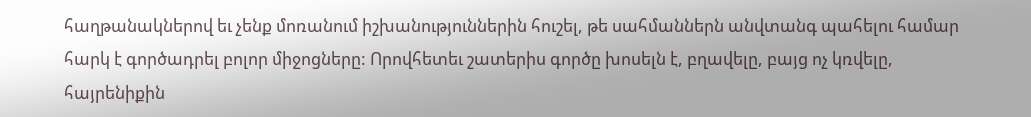հաղթանակներով եւ չենք մոռանում իշխանություններին հուշել, թե սահմաններն անվտանգ պահելու համար հարկ է գործադրել բոլոր միջոցները: Որովհետեւ շատերիս գործը խոսելն է, բղավելը, բայց ոչ կռվելը, հայրենիքին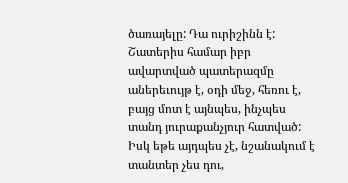ծառայելը: Դա ուրիշինն է:
Շատերիս համար իբր ավարտված պատերազմը աներեւույթ է, օդի մեջ, հեռու է, բայց մոտ է այնպես, ինչպես տանդ յուրաքանչյուր հատված: Իսկ եթե այդպես չէ, նշանակում է տանտեր չես դու,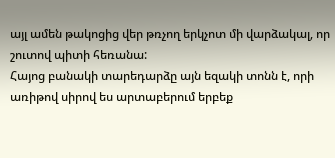այլ ամեն թակոցից վեր թռչող երկչոտ մի վարձակալ, որ շուտով պիտի հեռանա:
Հայոց բանակի տարեդարձը այն եզակի տոնն է, որի առիթով սիրով ես արտաբերում երբեք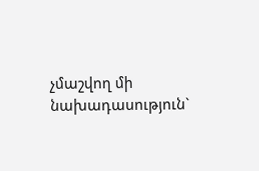չմաշվող մի նախադասություն`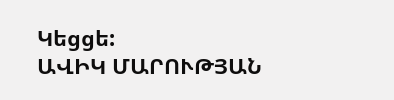Կեցցե:
ԱՎԻԿ ՄԱՐՈՒԹՅԱՆ